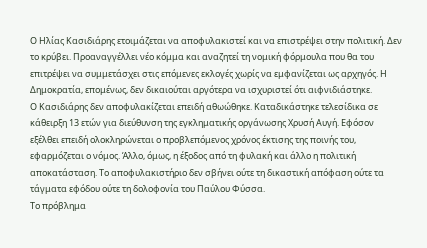Ο Ηλίας Κασιδιάρης ετοιμάζεται να αποφυλακιστεί και να επιστρέψει στην πολιτική. Δεν το κρύβει. Προαναγγέλλει νέο κόμμα και αναζητεί τη νομική φόρμουλα που θα του επιτρέψει να συμμετάσχει στις επόμενες εκλογές χωρίς να εμφανίζεται ως αρχηγός. Η Δημοκρατία, επομένως, δεν δικαιούται αργότερα να ισχυριστεί ότι αιφνιδιάστηκε.
Ο Κασιδιάρης δεν αποφυλακίζεται επειδή αθωώθηκε. Καταδικάστηκε τελεσίδικα σε κάθειρξη 13 ετών για διεύθυνση της εγκληματικής οργάνωσης Χρυσή Αυγή. Εφόσον εξέλθει επειδή ολοκληρώνεται ο προβλεπόμενος χρόνος έκτισης της ποινής του, εφαρμόζεται ο νόμος. Άλλο, όμως, η έξοδος από τη φυλακή και άλλο η πολιτική αποκατάσταση. Το αποφυλακιστήριο δεν σβήνει ούτε τη δικαστική απόφαση ούτε τα τάγματα εφόδου ούτε τη δολοφονία του Παύλου Φύσσα.
Το πρόβλημα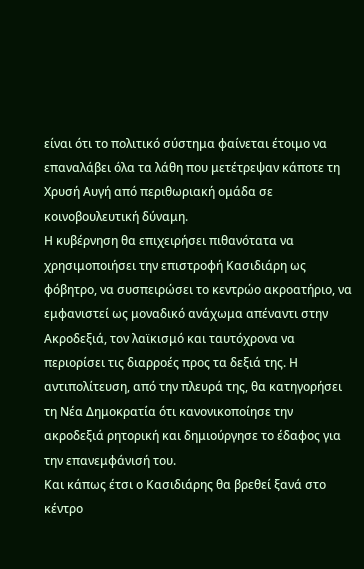είναι ότι το πολιτικό σύστημα φαίνεται έτοιμο να επαναλάβει όλα τα λάθη που μετέτρεψαν κάποτε τη Χρυσή Αυγή από περιθωριακή ομάδα σε κοινοβουλευτική δύναμη.
Η κυβέρνηση θα επιχειρήσει πιθανότατα να χρησιμοποιήσει την επιστροφή Κασιδιάρη ως φόβητρο, να συσπειρώσει το κεντρώο ακροατήριο, να εμφανιστεί ως μοναδικό ανάχωμα απέναντι στην Ακροδεξιά, τον λαϊκισμό και ταυτόχρονα να περιορίσει τις διαρροές προς τα δεξιά της. Η αντιπολίτευση, από την πλευρά της, θα κατηγορήσει τη Νέα Δημοκρατία ότι κανονικοποίησε την ακροδεξιά ρητορική και δημιούργησε το έδαφος για την επανεμφάνισή του.
Και κάπως έτσι ο Κασιδιάρης θα βρεθεί ξανά στο κέντρο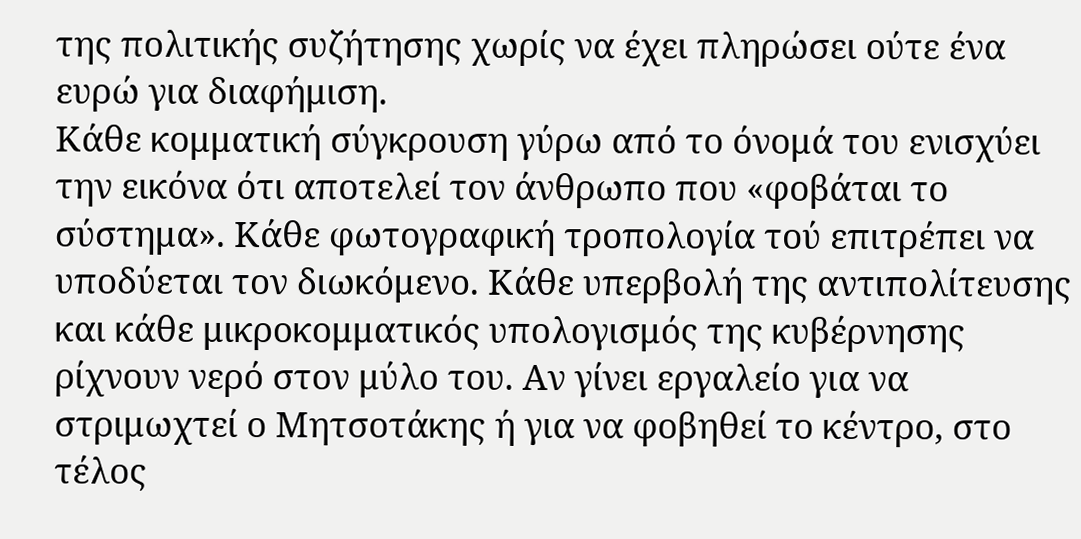της πολιτικής συζήτησης χωρίς να έχει πληρώσει ούτε ένα ευρώ για διαφήμιση.
Κάθε κομματική σύγκρουση γύρω από το όνομά του ενισχύει την εικόνα ότι αποτελεί τον άνθρωπο που «φοβάται το σύστημα». Κάθε φωτογραφική τροπολογία τού επιτρέπει να υποδύεται τον διωκόμενο. Κάθε υπερβολή της αντιπολίτευσης και κάθε μικροκομματικός υπολογισμός της κυβέρνησης ρίχνουν νερό στον μύλο του. Αν γίνει εργαλείο για να στριμωχτεί ο Μητσοτάκης ή για να φοβηθεί το κέντρο, στο τέλος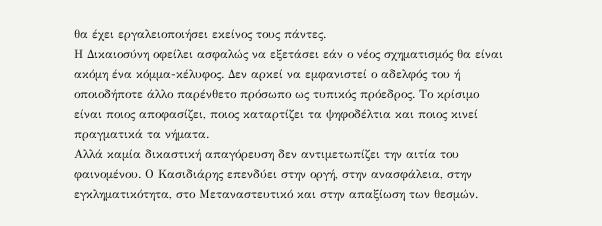θα έχει εργαλειοποιήσει εκείνος τους πάντες.
Η Δικαιοσύνη οφείλει ασφαλώς να εξετάσει εάν ο νέος σχηματισμός θα είναι ακόμη ένα κόμμα-κέλυφος. Δεν αρκεί να εμφανιστεί ο αδελφός του ή οποιοδήποτε άλλο παρένθετο πρόσωπο ως τυπικός πρόεδρος. Το κρίσιμο είναι ποιος αποφασίζει, ποιος καταρτίζει τα ψηφοδέλτια και ποιος κινεί πραγματικά τα νήματα.
Αλλά καμία δικαστική απαγόρευση δεν αντιμετωπίζει την αιτία του φαινομένου. Ο Κασιδιάρης επενδύει στην οργή, στην ανασφάλεια, στην εγκληματικότητα, στο Μεταναστευτικό και στην απαξίωση των θεσμών.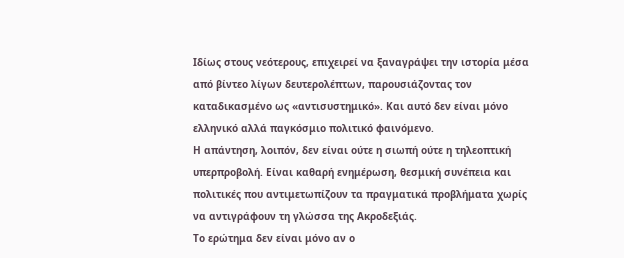Ιδίως στους νεότερους, επιχειρεί να ξαναγράψει την ιστορία μέσα από βίντεο λίγων δευτερολέπτων, παρουσιάζοντας τον καταδικασμένο ως «αντισυστημικό». Και αυτό δεν είναι μόνο ελληνικό αλλά παγκόσμιο πολιτικό φαινόμενο.
Η απάντηση, λοιπόν, δεν είναι ούτε η σιωπή ούτε η τηλεοπτική υπερπροβολή. Είναι καθαρή ενημέρωση, θεσμική συνέπεια και πολιτικές που αντιμετωπίζουν τα πραγματικά προβλήματα χωρίς να αντιγράφουν τη γλώσσα της Ακροδεξιάς.
Το ερώτημα δεν είναι μόνο αν ο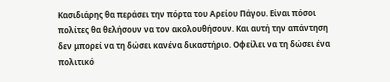Κασιδιάρης θα περάσει την πόρτα του Αρείου Πάγου. Είναι πόσοι πολίτες θα θελήσουν να τον ακολουθήσουν. Και αυτή την απάντηση δεν μπορεί να τη δώσει κανένα δικαστήριο. Οφείλει να τη δώσει ένα πολιτικό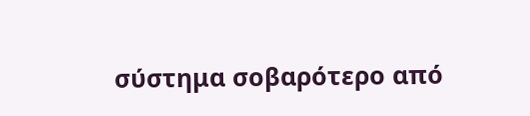σύστημα σοβαρότερο από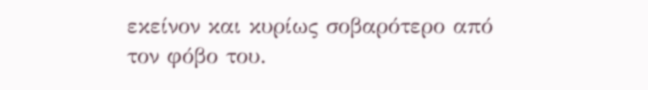εκείνον και κυρίως σοβαρότερο από τον φόβο του.